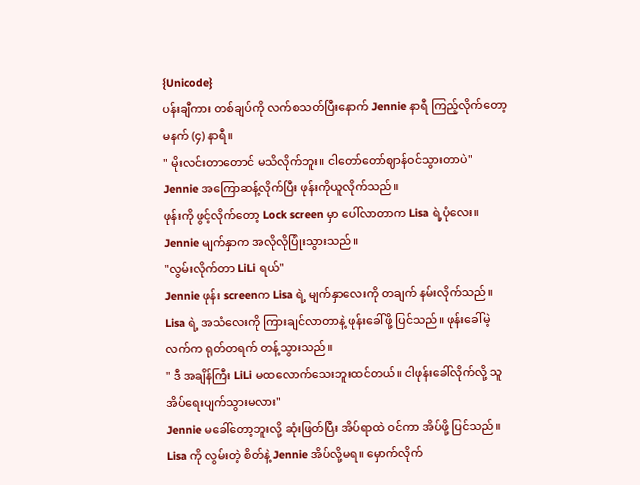{Unicode}
ပန်းချီကား တစ်ချပ်ကို လက်စသတ်ပြီးနောက် Jennie နာရီ ကြည့်လိုက်တော့ မနက် (၄) နာရီ။
" မိုးလင်းတာတောင် မသိလိုက်ဘူး။ ငါတော်တော်ဈာန်ဝင်သွားတာပဲ"
Jennie အကြောဆန့်လိုက်ပြီး ဖုန်းကိုယူလိုက်သည်။
ဖုန်းကို ဖွင့်လိုက်တော့ Lock screen မှာ ပေါ်လာတာက Lisa ရဲ့ပုံလေး။ Jennie မျက်နှာက အလိုလိုပြုံးသွားသည်။
"လွမ်းလိုက်တာ LiLi ရယ်"
Jennie ဖုန်း screenက Lisa ရဲ့ မျက်နှာလေးကို တချက် နမ်းလိုက်သည်။
Lisa ရဲ့ အသံလေးကို ကြားချင်လာတာနဲ့ ဖုန်းခေါ်ဖို့ ပြင်သည်။ ဖုန်းခေါ်မဲ့လက်က ရုတ်တရက် တန့်သွားသည်။
" ဒီ အချိန်ကြီး LiLi မထလောက်သေးဘူးထင်တယ်။ ငါဖုန်းခေါ်လိုက်လို့ သူ အိပ်ရေးပျက်သွားမလား"
Jennie မခေါ်တော့ဘူးလို့ ဆုံးဖြတ်ပြီး အိပ်ရာထဲ ဝင်ကာ အိပ်ဖို့ ပြင်သည်။
Lisa ကို လွမ်းတဲ့ စိတ်နဲ့ Jennie အိပ်လို့မရ။ မှောက်လိုက်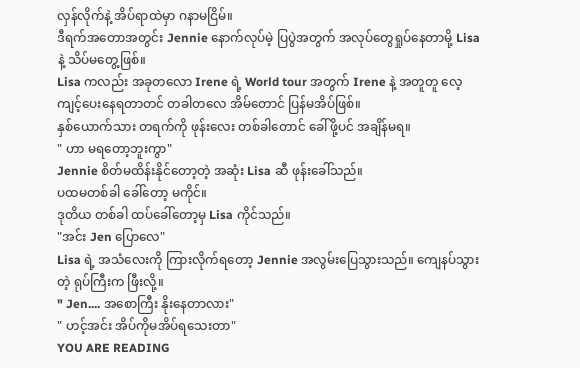လှန်လိုက်နဲ့ အိပ်ရာထဲမှာ ဂနာမငြိမ်။
ဒီရက်အတောအတွင်း Jennie နောက်လုပ်မဲ့ ပြပွဲအတွက် အလုပ်တွေရှုပ်နေတာမို့ Lisa နဲ့ သိပ်မတွေ့ဖြစ်။
Lisa ကလည်း အခုတလော Irene ရဲ့ World tour အတွက် Irene နဲ့ အတူတူ လေ့ကျင့်ပေးနေရတာတင် တခါတလေ အိမ်တောင် ပြန်မအိပ်ဖြစ်။
နှစ်ယောက်သား တရက်ကို ဖုန်းလေး တစ်ခါတောင် ခေါ်ဖို့ပင် အချိန်မရ။
" ဟာ မရတော့ဘူးကွာ"
Jennie စိတ်မထိန်းနိုင်တော့တဲ့ အဆုံး Lisa ဆီ ဖုန်းခေါ်သည်။
ပထမတစ်ခါ ခေါ်တော့ မကိုင်။
ဒုတိယ တစ်ခါ ထပ်ခေါ်တော့မှ Lisa ကိုင်သည်။
"အင်း Jen ပြောလေ"
Lisa ရဲ့ အသံလေးကို ကြားလိုက်ရတော့ Jennie အလွမ်းပြေသွားသည်။ ကျေနပ်သွားတဲ့ ရုပ်ကြီးက ဖြီးလို့။
" Jen.... အစောကြီး နိုးနေတာလား"
" ဟင့်အင်း အိပ်ကိုမအိပ်ရသေးတာ"
YOU ARE READING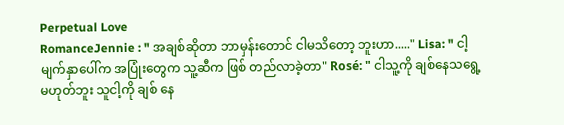Perpetual Love
RomanceJennie : " အချစ်ဆိုတာ ဘာမှန်းတောင် ငါမသိတော့ ဘူးဟာ....." Lisa: " ငါ့မျက်နှာပေါ်က အပြုံးတွေက သူ့ဆီက ဖြစ် တည်လာခဲ့တာ" Rosé: " ငါသူ့ကို ချစ်နေသရွေ့မဟုတ်ဘူး သူငါ့ကို ချစ် နေ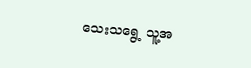သေးသရွေ့ သူ့အ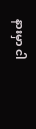နားမှာ ငါ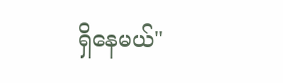ရှိနေမယ်"